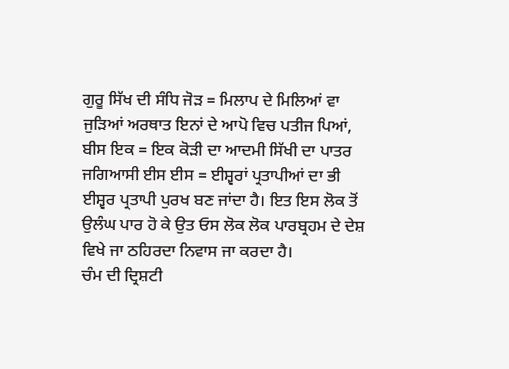ਗੁਰੂ ਸਿੱਖ ਦੀ ਸੰਧਿ ਜੋੜ = ਮਿਲਾਪ ਦੇ ਮਿਲਿਆਂ ਵਾ ਜੁੜਿਆਂ ਅਰਥਾਤ ਇਨਾਂ ਦੇ ਆਪੋ ਵਿਚ ਪਤੀਜ ਪਿਆਂ, ਬੀਸ ਇਕ = ਇਕ ਕੋੜੀ ਦਾ ਆਦਮੀ ਸਿੱਖੀ ਦਾ ਪਾਤਰ ਜਗਿਆਸੀ ਈਸ ਈਸ = ਈਸ਼੍ਵਰਾਂ ਪ੍ਰਤਾਪੀਆਂ ਦਾ ਭੀ ਈਸ਼੍ਵਰ ਪ੍ਰਤਾਪੀ ਪੁਰਖ ਬਣ ਜਾਂਦਾ ਹੈ। ਇਤ ਇਸ ਲੋਕ ਤੋਂ ਉਲੰਘ ਪਾਰ ਹੋ ਕੇ ਉਤ ਓਸ ਲੋਕ ਲੋਕ ਪਾਰਬ੍ਰਹਮ ਦੇ ਦੇਸ਼ ਵਿਖੇ ਜਾ ਠਹਿਰਦਾ ਨਿਵਾਸ ਜਾ ਕਰਦਾ ਹੈ।
ਚੰਮ ਦੀ ਦ੍ਰਿਸ਼ਟੀ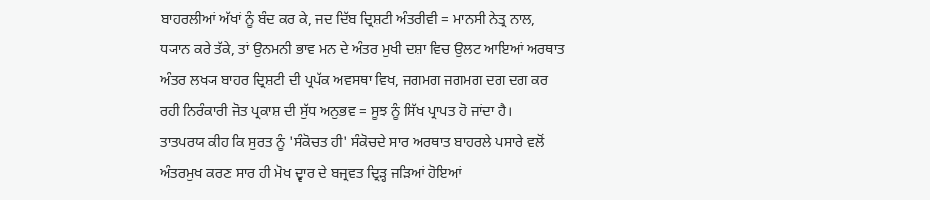ਬਾਹਰਲੀਆਂ ਅੱਖਾਂ ਨੂੰ ਬੰਦ ਕਰ ਕੇ, ਜਦ ਦਿੱਬ ਦ੍ਰਿਸ਼ਟੀ ਅੰਤਰੀਵੀ = ਮਾਨਸੀ ਨੇਤ੍ਰ ਨਾਲ, ਧ੍ਯਾਨ ਕਰੇ ਤੱਕੇ, ਤਾਂ ਉਨਮਨੀ ਭਾਵ ਮਨ ਦੇ ਅੰਤਰ ਮੁਖੀ ਦਸ਼ਾ ਵਿਚ ਉਲਟ ਆਇਆਂ ਅਰਥਾਤ ਅੰਤਰ ਲਖ੍ਯ ਬਾਹਰ ਦ੍ਰਿਸ਼ਟੀ ਦੀ ਪ੍ਰਪੱਕ ਅਵਸਥਾ ਵਿਖ, ਜਗਮਗ ਜਗਮਗ ਦਗ ਦਗ ਕਰ ਰਹੀ ਨਿਰੰਕਾਰੀ ਜੋਤ ਪ੍ਰਕਾਸ਼ ਦੀ ਸੁੱਧ ਅਨੁਭਵ = ਸੂਝ ਨੂੰ ਸਿੱਖ ਪ੍ਰਾਪਤ ਹੋ ਜਾਂਦਾ ਹੈ।
ਤਾਤਪਰਯ ਕੀਹ ਕਿ ਸੁਰਤ ਨੂੰ 'ਸੰਕੋਚਤ ਹੀ' ਸੰਕੋਚਦੇ ਸਾਰ ਅਰਥਾਤ ਬਾਹਰਲੇ ਪਸਾਰੇ ਵਲੋਂ ਅੰਤਰਮੁਖ ਕਰਣ ਸਾਰ ਹੀ ਮੋਖ ਦ੍ਵਾਰ ਦੇ ਬਜ੍ਰਵਤ ਦ੍ਰਿੜ੍ਹ ਜੜਿਆਂ ਹੋਇਆਂ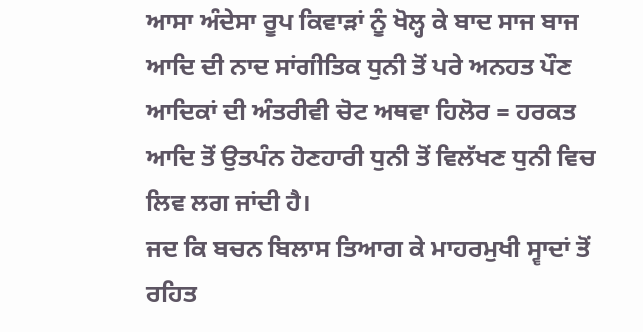ਆਸਾ ਅੰਦੇਸਾ ਰੂਪ ਕਿਵਾੜਾਂ ਨੂੰ ਖੋਲ੍ਹ ਕੇ ਬਾਦ ਸਾਜ ਬਾਜ ਆਦਿ ਦੀ ਨਾਦ ਸਾਂਗੀਤਿਕ ਧੁਨੀ ਤੋਂ ਪਰੇ ਅਨਹਤ ਪੌਣ ਆਦਿਕਾਂ ਦੀ ਅੰਤਰੀਵੀ ਚੋਟ ਅਥਵਾ ਹਿਲੋਰ = ਹਰਕਤ ਆਦਿ ਤੋਂ ਉਤਪੰਨ ਹੋਣਹਾਰੀ ਧੁਨੀ ਤੋਂ ਵਿਲੱਖਣ ਧੁਨੀ ਵਿਚ ਲਿਵ ਲਗ ਜਾਂਦੀ ਹੈ।
ਜਦ ਕਿ ਬਚਨ ਬਿਲਾਸ ਤਿਆਗ ਕੇ ਮਾਹਰਮੁਖੀ ਸ੍ਵਾਦਾਂ ਤੋਂ ਰਹਿਤ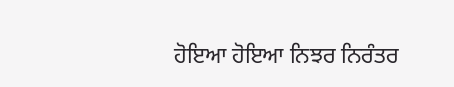ਹੋਇਆ ਹੋਇਆ ਨਿਝਰ ਨਿਰੰਤਰ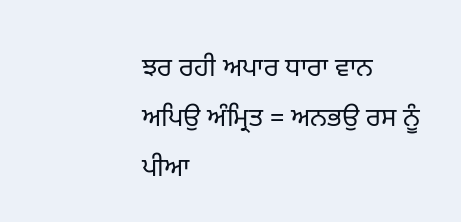ਝਰ ਰਹੀ ਅਪਾਰ ਧਾਰਾ ਵਾਨ ਅਪਿਉ ਅੰਮ੍ਰਿਤ = ਅਨਭਉ ਰਸ ਨੂੰ ਪੀਆ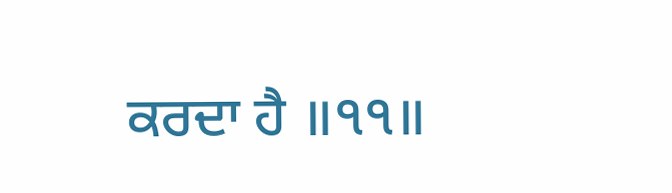ਕਰਦਾ ਹੈ ॥੧੧॥